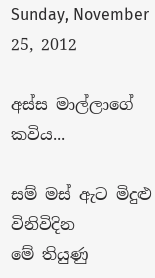Sunday, November 25, 2012

අස්ස මාල්ලාගේ කවිය...

සම් මස් ඇට මිදුළු විනිවිදින
මේ තියුණු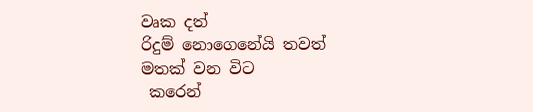වෘක දත්
රිදුම් නොගෙනේයි තවත්
මතක් වන විට
 කරෙන්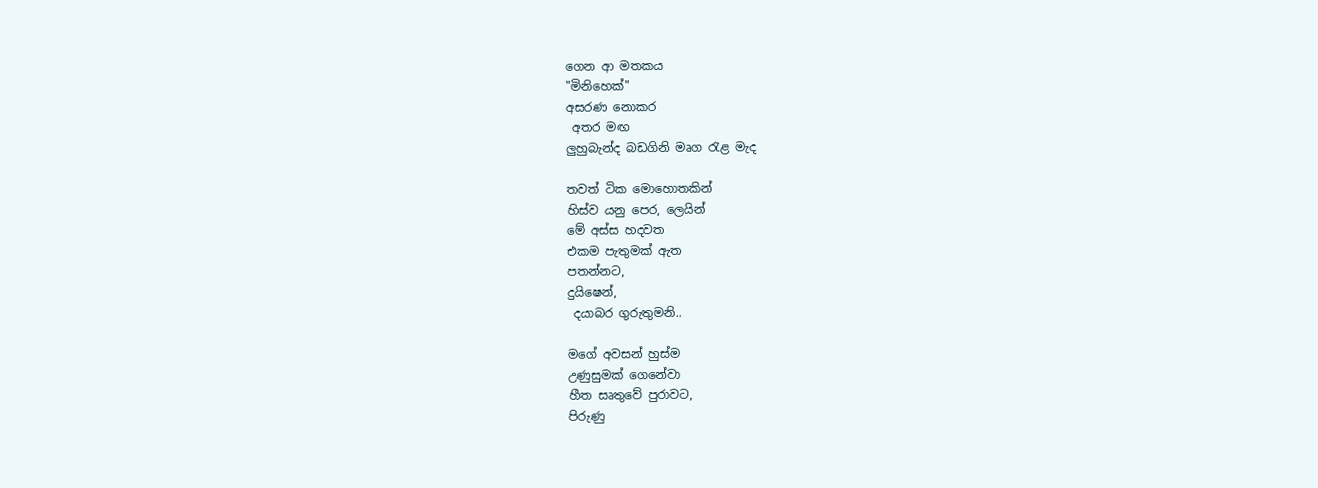ගෙන ආ මතකය
"මිනිහෙක්"
අසරණ නොකර
 අතර මඟ
ලුහුබැන්ද බඩගිනි මෘග රැළ මැද

තවත් ටික මොහොතකින්
හිස්ව යනු පෙර, ලෙයින්
මේ අස්ස හදවත
එකම පැතුමක් ඇත
පතන්නට,
දුයිෂෙන්,
 දයාබර ගුරුතුමනි..

මගේ අවසන් හුස්ම
උණුසුමක් ගෙනේවා
හීත සෘතුවේ පුරාවට,
පිරුණු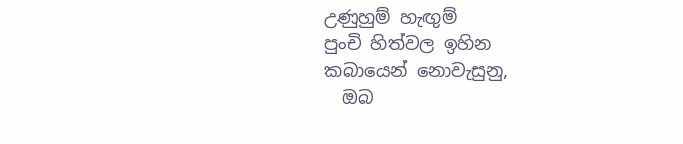උණුහුම් හැඟුම්
පුංචි හිත්වල ඉහින
කබායෙන් නොවැසුනු,
  ඔබ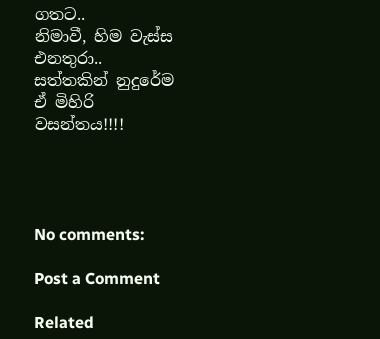ගතට..
නිමාවී, හිම වැස්ස
එනතුරා..
සත්තකින් නුදුරේම
ඒ මිහිරි වසන්තය!!!!




No comments:

Post a Comment

Related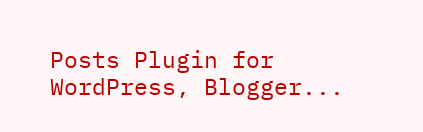Posts Plugin for WordPress, Blogger...